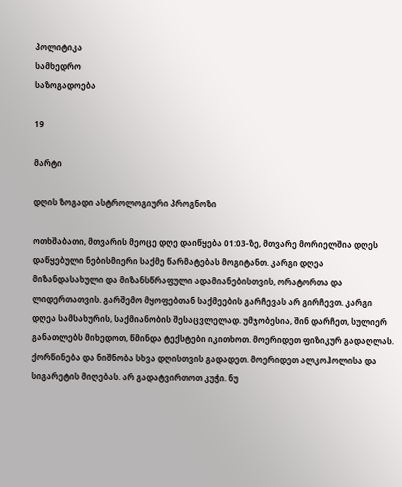პოლიტიკა
სამხედრო
საზოგადოება

19

მარტი

დღის ზოგადი ასტროლოგიური პროგნოზი

ოთხშაბათი, მთვარის მეოცე დღე დაიწყება 01:03-ზე, მთვარე მორიელშია დღეს დაწყებული ნებისმიერი საქმე წარმატებას მოგიტანთ. კარგი დღეა მიზანდასახული და მიზანსწრაფული ადამიანებისთვის, ორატორთა და ლიდერთათვის. გარშემო მყოფებთან საქმეების გარჩევას არ გირჩევთ. კარგი დღეა სამსახურის, საქმიანობის შესაცვლელად. უმჯობესია, შინ დარჩეთ, სულიერ განათლებს მიხედოთ, წმინდა ტექსტები იკითხოთ. მოერიდეთ ფიზიკურ გადაღლას. ქორწინება და ნიშნობა სხვა დღისთვის გადადეთ. მოერიდეთ ალკოჰოლისა და სიგარეტის მიღებას. არ გადატვირთოთ კუჭი. ნუ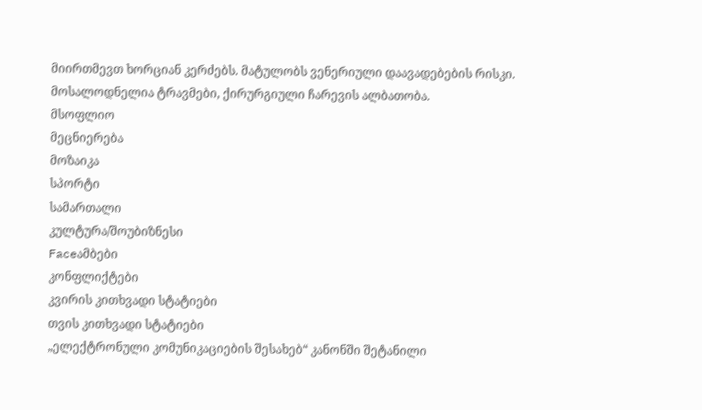მიირთმევთ ხორციან კერძებს. მატულობს ვენერიული დაავადებების რისკი. მოსალოდნელია ტრავმები, ქირურგიული ჩარევის ალბათობა.
მსოფლიო
მეცნიერება
მოზაიკა
სპორტი
სამართალი
კულტურა/შოუბიზნესი
Faceამბები
კონფლიქტები
კვირის კითხვადი სტატიები
თვის კითხვადი სტატიები
„ელექტრონული კომუნიკაციების შესახებ“ კანონში შეტანილი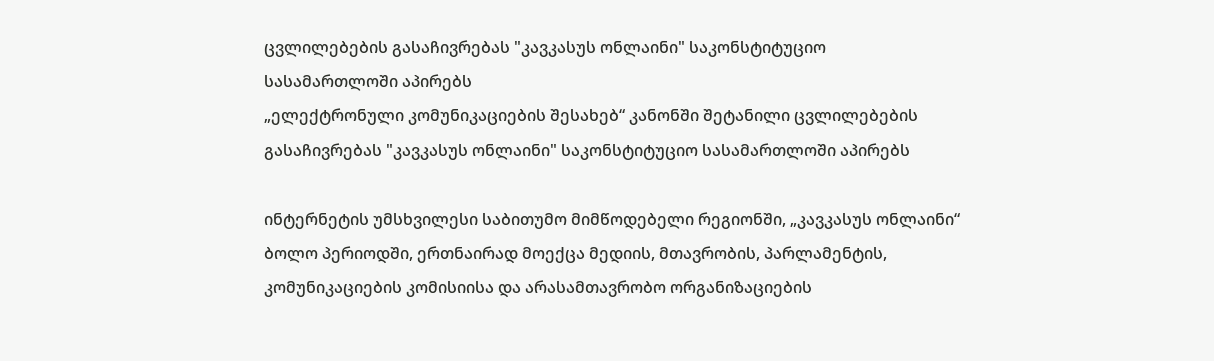ცვლილებების გასაჩივრებას "კავკასუს ონლაინი" საკონსტიტუციო სასამართლოში აპირებს
„ელექტრონული კომუნიკაციების შესახებ“ კანონში შეტანილი ცვლილებების გასაჩივრებას "კავკასუს ონლაინი" საკონსტიტუციო სასამართლოში აპირებს

ინტერნეტის უმსხვილესი საბითუმო მიმწოდებელი რეგიონში, „კავკასუს ონლაინი“ ბოლო პერიოდში, ერთნაირად მოექცა მედიის, მთავრობის, პარლამენტის, კომუნიკაციების კომისიისა და არასამთავრობო ორგანიზაციების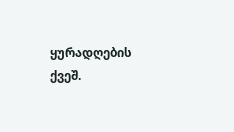ყურადღების ქვეშ.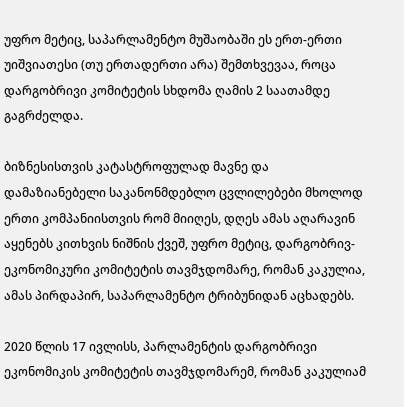უფრო მეტიც, საპარლამენტო მუშაობაში ეს ერთ-ერთი უიშვიათესი (თუ ერთადერთი არა) შემთხვევაა, როცა დარგობრივი კომიტეტის სხდომა ღამის 2 საათამდე გაგრძელდა.

ბიზნესისთვის კატასტროფულად მავნე და დამაზიანებელი საკანონმდებლო ცვლილებები მხოლოდ ერთი კომპანიისთვის რომ მიიღეს, დღეს ამას აღარავინ აყენებს კითხვის ნიშნის ქვეშ, უფრო მეტიც, დარგობრივ-ეკონომიკური კომიტეტის თავმჯდომარე, რომან კაკულია, ამას პირდაპირ, საპარლამენტო ტრიბუნიდან აცხადებს.

2020 წლის 17 ივლისს, პარლამენტის დარგობრივი ეკონომიკის კომიტეტის თავმჯდომარემ, რომან კაკულიამ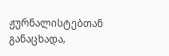ჟურნალისტებთან განაცხადა,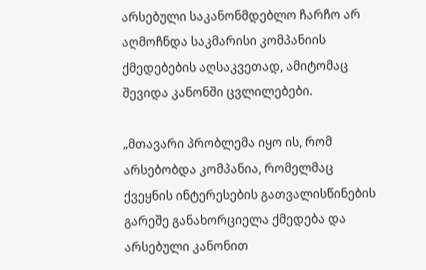არსებული საკანონმდებლო ჩარჩო არ აღმოჩნდა საკმარისი კომპანიის ქმედებების აღსაკვეთად, ამიტომაც შევიდა კანონში ცვლილებები.

„მთავარი პრობლემა იყო ის, რომ არსებობდა კომპანია, რომელმაც ქვეყნის ინტერესების გათვალისწინების გარეშე განახორციელა ქმედება და არსებული კანონით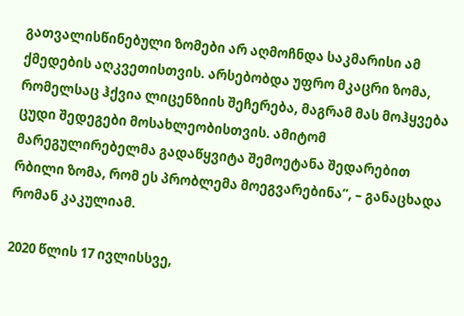გათვალისწინებული ზომები არ აღმოჩნდა საკმარისი ამ ქმედების აღკვეთისთვის. არსებობდა უფრო მკაცრი ზომა, რომელსაც ჰქვია ლიცენზიის შეჩერება, მაგრამ მას მოჰყვება ცუდი შედეგები მოსახლეობისთვის. ამიტომ მარეგულირებელმა გადაწყვიტა შემოეტანა შედარებით რბილი ზომა, რომ ეს პრობლემა მოეგვარებინა”, – განაცხადა რომან კაკულიამ.

2020 წლის 17 ივლისსვე,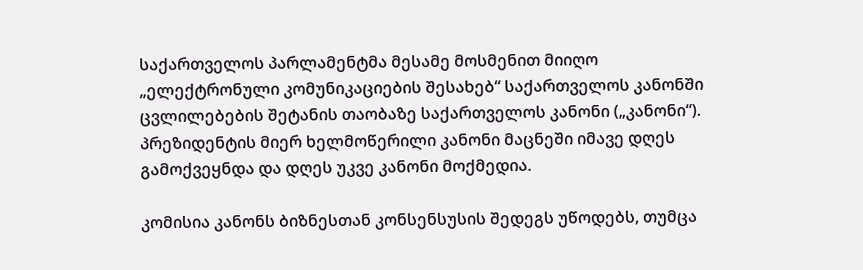საქართველოს პარლამენტმა მესამე მოსმენით მიიღო „ელექტრონული კომუნიკაციების შესახებ“ საქართველოს კანონში ცვლილებების შეტანის თაობაზე საქართველოს კანონი („კანონი“). პრეზიდენტის მიერ ხელმოწერილი კანონი მაცნეში იმავე დღეს გამოქვეყნდა და დღეს უკვე კანონი მოქმედია.

კომისია კანონს ბიზნესთან კონსენსუსის შედეგს უწოდებს, თუმცა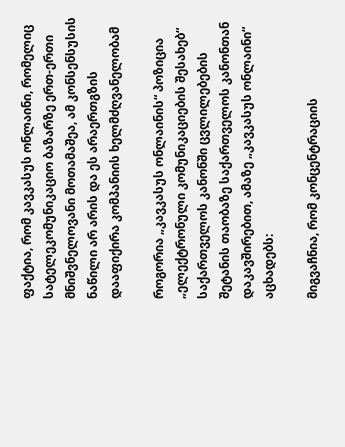ფაქტია, რომ კავკასუს ონლაინი, რომელიც სატელეკომუნიკაციო ბაზარზე ერთ-ერთი მნიშვნელოვანი მოთამაშეა, ამ კონსენსუსის ნაწილი არ არის და ეს არაერთგზის დააფიქირა კომპანიის ხელმძღვანელობამ

როგორია „კავკასუს ონლაინის“ პოზიცია „ელექტრონული კომუნიკაციების შესახებ“ საქართველოს კანონში ცვლილებების შეტანის თაობაზე საქართველოს კანონთან დაკავშირებით, ამაზე „კავკასუს ონლაინი“ აცხადებს:

მიგვაჩნია, რომ კონცენტრაციის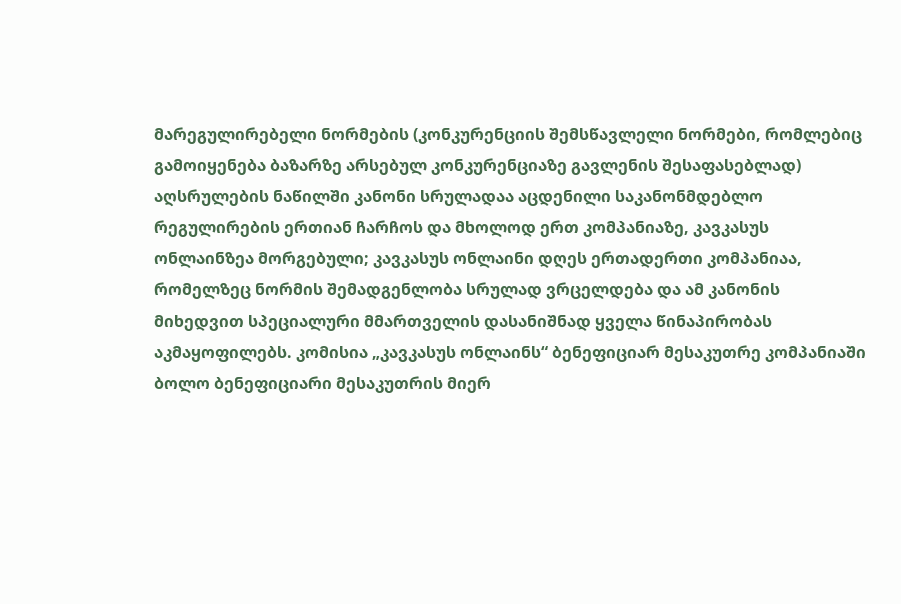მარეგულირებელი ნორმების (კონკურენციის შემსწავლელი ნორმები, რომლებიც გამოიყენება ბაზარზე არსებულ კონკურენციაზე გავლენის შესაფასებლად) აღსრულების ნაწილში კანონი სრულადაა აცდენილი საკანონმდებლო რეგულირების ერთიან ჩარჩოს და მხოლოდ ერთ კომპანიაზე, კავკასუს ონლაინზეა მორგებული; კავკასუს ონლაინი დღეს ერთადერთი კომპანიაა, რომელზეც ნორმის შემადგენლობა სრულად ვრცელდება და ამ კანონის მიხედვით სპეციალური მმართველის დასანიშნად ყველა წინაპირობას აკმაყოფილებს. კომისია „კავკასუს ონლაინს“ ბენეფიციარ მესაკუთრე კომპანიაში ბოლო ბენეფიციარი მესაკუთრის მიერ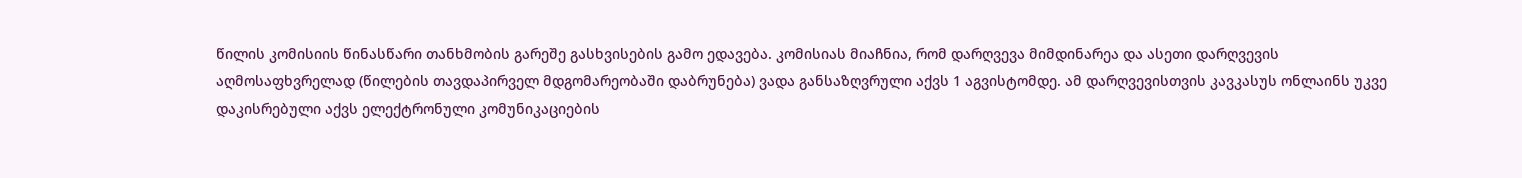წილის კომისიის წინასწარი თანხმობის გარეშე გასხვისების გამო ედავება. კომისიას მიაჩნია, რომ დარღვევა მიმდინარეა და ასეთი დარღვევის აღმოსაფხვრელად (წილების თავდაპირველ მდგომარეობაში დაბრუნება) ვადა განსაზღვრული აქვს 1 აგვისტომდე. ამ დარღვევისთვის კავკასუს ონლაინს უკვე დაკისრებული აქვს ელექტრონული კომუნიკაციების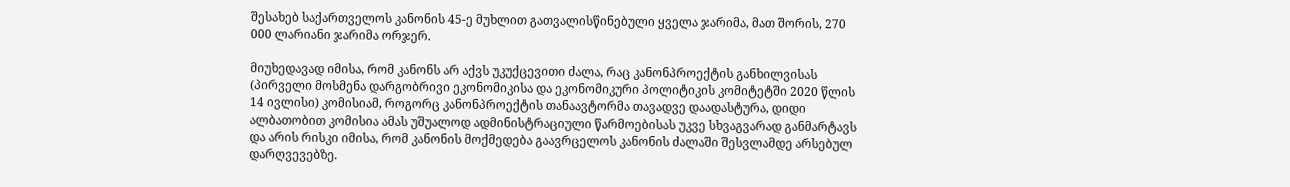შესახებ საქართველოს კანონის 45-ე მუხლით გათვალისწინებული ყველა ჯარიმა, მათ შორის, 270 000 ლარიანი ჯარიმა ორჯერ.

მიუხედავად იმისა, რომ კანონს არ აქვს უკუქცევითი ძალა, რაც კანონპროექტის განხილვისას (პირველი მოსმენა დარგობრივი ეკონომიკისა და ეკონომიკური პოლიტიკის კომიტეტში 2020 წლის 14 ივლისი) კომისიამ, როგორც კანონპროექტის თანაავტორმა თავადვე დაადასტურა, დიდი ალბათობით კომისია ამას უშუალოდ ადმინისტრაციული წარმოებისას უკვე სხვაგვარად განმარტავს და არის რისკი იმისა, რომ კანონის მოქმედება გაავრცელოს კანონის ძალაში შესვლამდე არსებულ დარღვევებზე.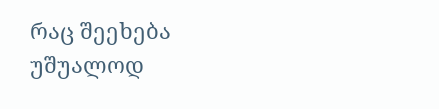რაც შეეხება უშუალოდ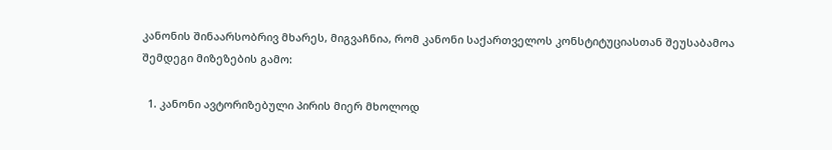კანონის შინაარსობრივ მხარეს, მიგვაჩნია, რომ კანონი საქართველოს კონსტიტუციასთან შეუსაბამოა შემდეგი მიზეზების გამო:

  1. კანონი ავტორიზებული პირის მიერ მხოლოდ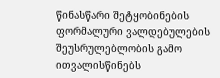წინასწარი შეტყობინების ფორმალური ვალდებულების შეუსრულებლობის გამო ითვალისწინებს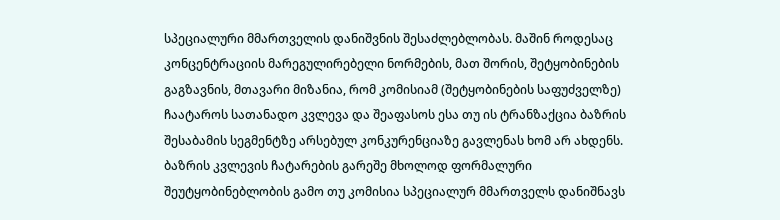სპეციალური მმართველის დანიშვნის შესაძლებლობას. მაშინ როდესაც კონცენტრაციის მარეგულირებელი ნორმების, მათ შორის, შეტყობინების გაგზავნის, მთავარი მიზანია, რომ კომისიამ (შეტყობინების საფუძველზე) ჩაატაროს სათანადო კვლევა და შეაფასოს ესა თუ ის ტრანზაქცია ბაზრის შესაბამის სეგმენტზე არსებულ კონკურენციაზე გავლენას ხომ არ ახდენს. ბაზრის კვლევის ჩატარების გარეშე მხოლოდ ფორმალური შეუტყობინებლობის გამო თუ კომისია სპეციალურ მმართველს დანიშნავს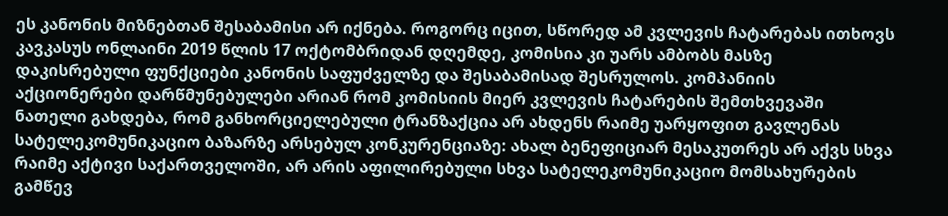ეს კანონის მიზნებთან შესაბამისი არ იქნება. როგორც იცით, სწორედ ამ კვლევის ჩატარებას ითხოვს კავკასუს ონლაინი 2019 წლის 17 ოქტომბრიდან დღემდე, კომისია კი უარს ამბობს მასზე დაკისრებული ფუნქციები კანონის საფუძველზე და შესაბამისად შესრულოს. კომპანიის აქციონერები დარწმუნებულები არიან რომ კომისიის მიერ კვლევის ჩატარების შემთხვევაში ნათელი გახდება, რომ განხორციელებული ტრანზაქცია არ ახდენს რაიმე უარყოფით გავლენას სატელეკომუნიკაციო ბაზარზე არსებულ კონკურენციაზე: ახალ ბენეფიციარ მესაკუთრეს არ აქვს სხვა რაიმე აქტივი საქართველოში, არ არის აფილირებული სხვა სატელეკომუნიკაციო მომსახურების გამწევ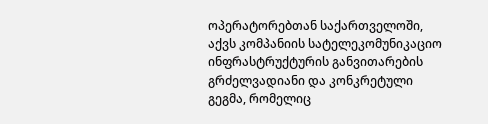ოპერატორებთან საქართველოში, აქვს კომპანიის სატელეკომუნიკაციო ინფრასტრუქტურის განვითარების გრძელვადიანი და კონკრეტული გეგმა, რომელიც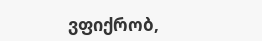ვფიქრობ,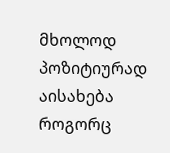მხოლოდ პოზიტიურად აისახება როგორც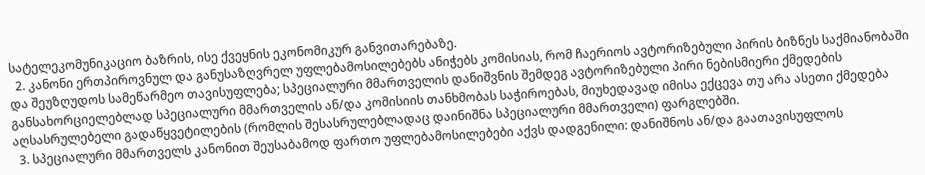სატელეკომუნიკაციო ბაზრის, ისე ქვეყნის ეკონომიკურ განვითარებაზე.
  2. კანონი ერთპიროვნულ და განუსაზღვრელ უფლებამოსილებებს ანიჭებს კომისიას, რომ ჩაერიოს ავტორიზებული პირის ბიზნეს საქმიანობაში და შეუზღუდოს სამეწარმეო თავისუფლება; სპეციალური მმართველის დანიშვნის შემდეგ ავტორიზებული პირი ნებისმიერი ქმედების განსახორციელებლად სპეციალური მმართველის ან/და კომისიის თანხმობას საჭიროებას, მიუხედავად იმისა ექცევა თუ არა ასეთი ქმედება აღსასრულებელი გადაწყვეტილების (რომლის შესასრულებლადაც დაინიშნა სპეციალური მმართველი) ფარგლებში.
  3. სპეციალური მმართველს კანონით შეუსაბამოდ ფართო უფლებამოსილებები აქვს დადგენილი: დანიშნოს ან/და გაათავისუფლოს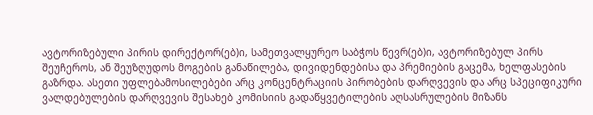ავტორიზებული პირის დირექტორ(ებ)ი, სამეთვალყურეო საბჭოს წევრ(ებ)ი, ავტორიზებულ პირს შეუჩეროს, ან შეუზღუდოს მოგების განაწილება, დივიდენდებისა და პრემიების გაცემა, ხელფასების გაზრდა. ასეთი უფლებამოსილებები არც კონცენტრაციის პირობების დარღვევის და არც სპეციფიკური ვალდებულების დარღვევის შესახებ კომისიის გადაწყვეტილების აღსასრულების მიზანს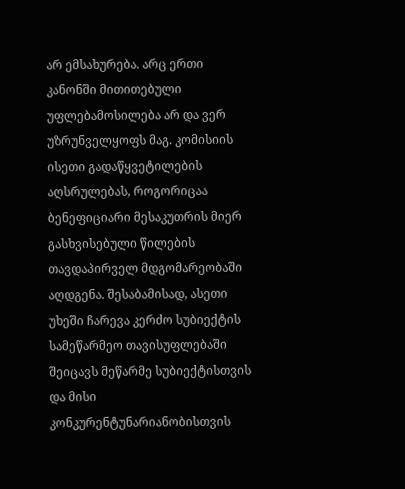არ ემსახურება. არც ერთი კანონში მითითებული უფლებამოსილება არ და ვერ უზრუნველყოფს მაგ. კომისიის ისეთი გადაწყვეტილების აღსრულებას, როგორიცაა ბენეფიციარი მესაკუთრის მიერ გასხვისებული წილების თავდაპირველ მდგომარეობაში აღდგენა. შესაბამისად, ასეთი უხეში ჩარევა კერძო სუბიექტის სამეწარმეო თავისუფლებაში შეიცავს მეწარმე სუბიექტისთვის და მისი კონკურენტუნარიანობისთვის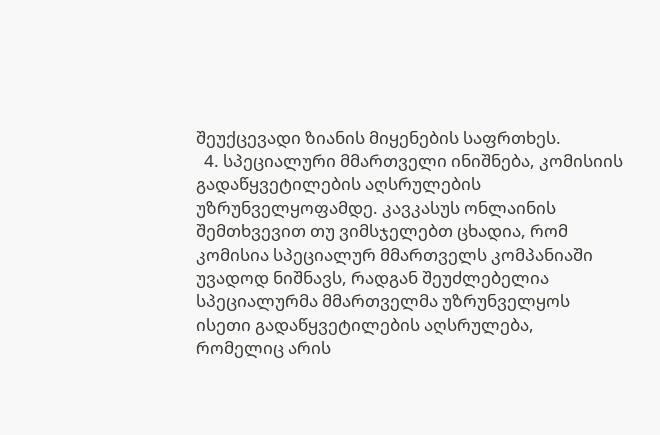შეუქცევადი ზიანის მიყენების საფრთხეს.
  4. სპეციალური მმართველი ინიშნება, კომისიის გადაწყვეტილების აღსრულების უზრუნველყოფამდე. კავკასუს ონლაინის შემთხვევით თუ ვიმსჯელებთ ცხადია, რომ კომისია სპეციალურ მმართველს კომპანიაში უვადოდ ნიშნავს, რადგან შეუძლებელია სპეციალურმა მმართველმა უზრუნველყოს ისეთი გადაწყვეტილების აღსრულება, რომელიც არის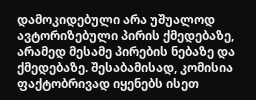დამოკიდებული არა უშუალოდ ავტორიზებული პირის ქმედებაზე, არამედ მესამე პირების ნებაზე და ქმედებაზე. შესაბამისად, კომისია ფაქტობრივად იყენებს ისეთ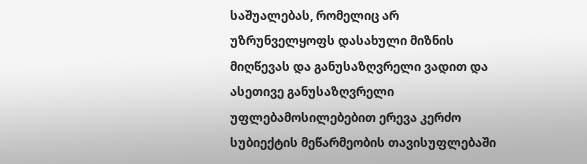საშუალებას, რომელიც არ უზრუნველყოფს დასახული მიზნის მიღწევას და განუსაზღვრელი ვადით და ასეთივე განუსაზღვრელი უფლებამოსილებებით ერევა კერძო სუბიექტის მეწარმეობის თავისუფლებაში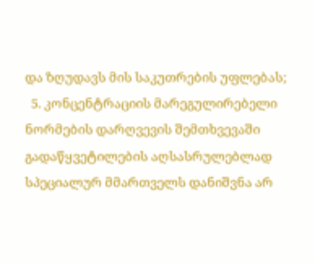და ზღუდავს მის საკუთრების უფლებას;
  5. კონცენტრაციის მარეგულირებელი ნორმების დარღვევის შემთხვევაში გადაწყვეტილების აღსასრულებლად სპეციალურ მმართველს დანიშვნა არ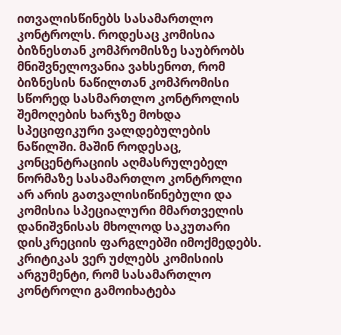ითვალისწინებს სასამართლო კონტროლს. როდესაც კომისია ბიზნესთან კომპრომისზე საუბრობს მნიშვნელოვანია ვახსენოთ, რომ ბიზნესის ნაწილთან კომპრომისი სწორედ სასმართლო კონტროლის შემოღების ხარჯზე მოხდა სპეციფიკური ვალდებულების ნაწილში. მაშინ როდესაც, კონცენტრაციის აღმასრულებელ ნორმაზე სასამართლო კონტროლი არ არის გათვალისიწინებული და კომისია სპეციალური მმართველის დანიშვნისას მხოლოდ საკუთარი დისკრეციის ფარგლებში იმოქმედებს. კრიტიკას ვერ უძლებს კომისიის არგუმენტი, რომ სასამართლო კონტროლი გამოიხატება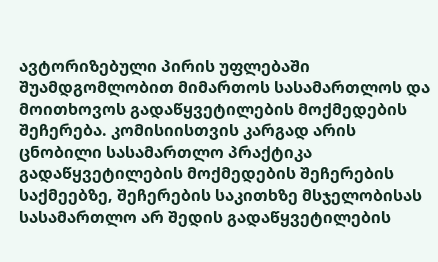ავტორიზებული პირის უფლებაში შუამდგომლობით მიმართოს სასამართლოს და მოითხოვოს გადაწყვეტილების მოქმედების შეჩერება. კომისიისთვის კარგად არის ცნობილი სასამართლო პრაქტიკა გადაწყვეტილების მოქმედების შეჩერების საქმეებზე, შეჩერების საკითხზე მსჯელობისას სასამართლო არ შედის გადაწყვეტილების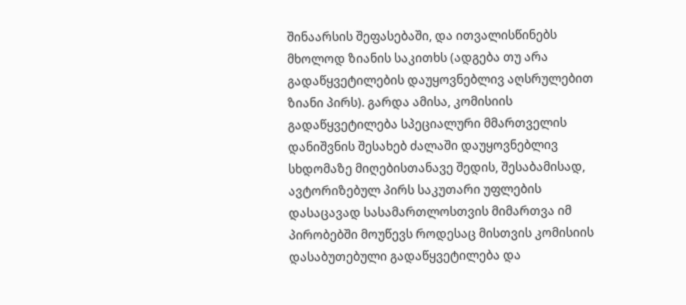შინაარსის შეფასებაში, და ითვალისწინებს მხოლოდ ზიანის საკითხს (ადგება თუ არა გადაწყვეტილების დაუყოვნებლივ აღსრულებით ზიანი პირს). გარდა ამისა, კომისიის გადაწყვეტილება სპეციალური მმართველის დანიშვნის შესახებ ძალაში დაუყოვნებლივ სხდომაზე მიღებისთანავე შედის, შესაბამისად, ავტორიზებულ პირს საკუთარი უფლების დასაცავად სასამართლოსთვის მიმართვა იმ პირობებში მოუწევს როდესაც მისთვის კომისიის დასაბუთებული გადაწყვეტილება და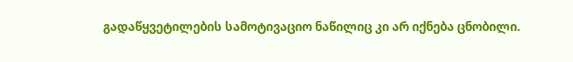გადაწყვეტილების სამოტივაციო ნაწილიც კი არ იქნება ცნობილი.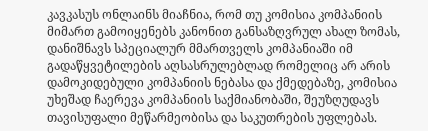კავკასუს ონლაინს მიაჩნია, რომ თუ კომისია კომპანიის მიმართ გამოიყენებს კანონით განსაზღვრულ ახალ ზომას, დანიშნავს სპეციალურ მმართველს კომპანიაში იმ გადაწყვეტილების აღსასრულებლად რომელიც არ არის დამოკიდებული კომპანიის ნებასა და ქმედებაზე, კომისია უხეშად ჩაერევა კომპანიის საქმიანობაში, შეუზღუდავს თავისუფალი მეწარმეობისა და საკუთრების უფლებას.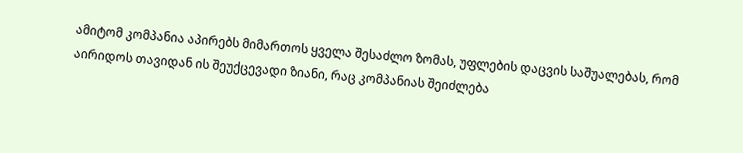ამიტომ კომპანია აპირებს მიმართოს ყველა შესაძლო ზომას, უფლების დაცვის საშუალებას, რომ აირიდოს თავიდან ის შეუქცევადი ზიანი, რაც კომპანიას შეიძლება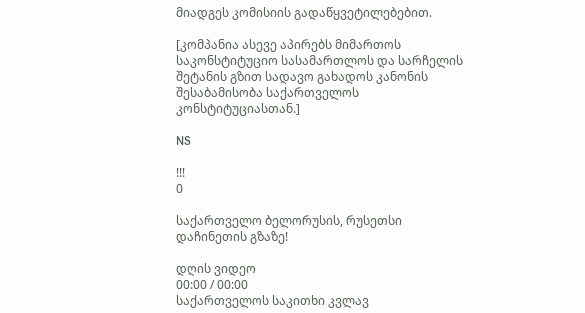მიადგეს კომისიის გადაწყვეტილებებით.

[კომპანია ასევე აპირებს მიმართოს საკონსტიტუციო სასამართლოს და სარჩელის შეტანის გზით სადავო გახადოს კანონის შესაბამისობა საქართველოს კონსტიტუციასთან.]

NS

!!!
0

საქართველო ბელორუსის, რუსეთსი დაჩინეთის გზაზე!

დღის ვიდეო
00:00 / 00:00
საქართველოს საკითხი კვლავ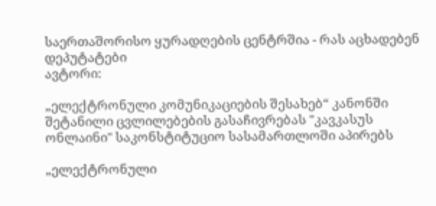საერთაშორისო ყურადღების ცენტრშია - რას აცხადებენ დეპუტატები
ავტორი:

„ელექტრონული კომუნიკაციების შესახებ“ კანონში შეტანილი ცვლილებების გასაჩივრებას "კავკასუს ონლაინი" საკონსტიტუციო სასამართლოში აპირებს

„ელექტრონული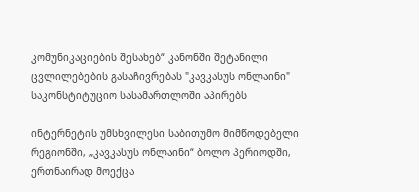კომუნიკაციების შესახებ“ კანონში შეტანილი ცვლილებების გასაჩივრებას "კავკასუს ონლაინი" საკონსტიტუციო სასამართლოში აპირებს

ინტერნეტის უმსხვილესი საბითუმო მიმწოდებელი რეგიონში, „კავკასუს ონლაინი“ ბოლო პერიოდში, ერთნაირად მოექცა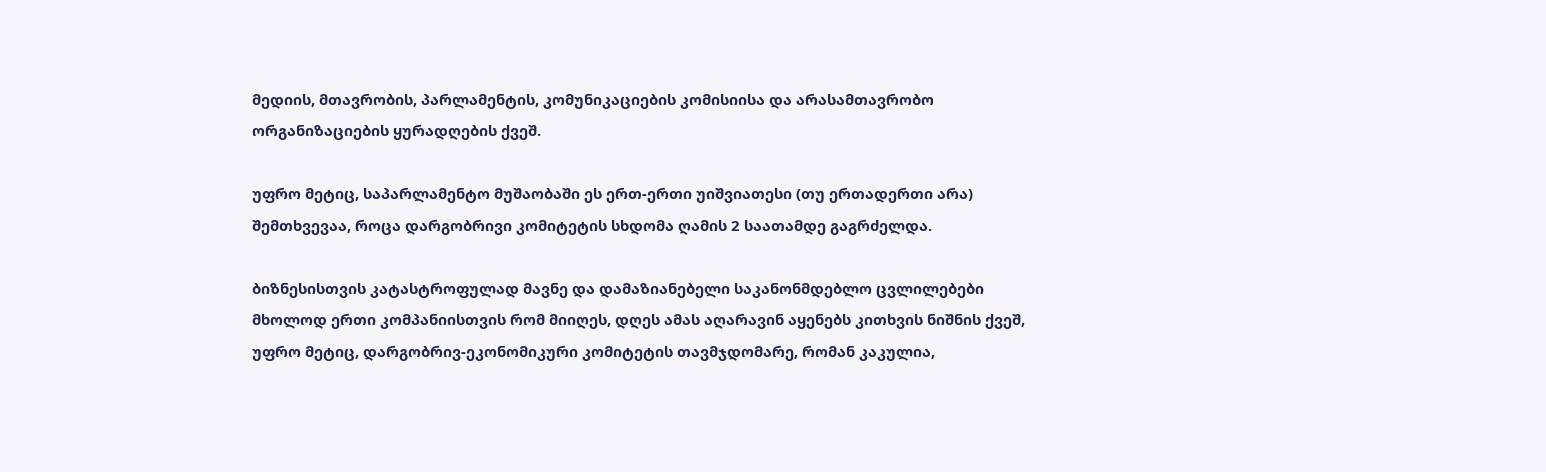მედიის, მთავრობის, პარლამენტის, კომუნიკაციების კომისიისა და არასამთავრობო ორგანიზაციების ყურადღების ქვეშ.

უფრო მეტიც, საპარლამენტო მუშაობაში ეს ერთ-ერთი უიშვიათესი (თუ ერთადერთი არა) შემთხვევაა, როცა დარგობრივი კომიტეტის სხდომა ღამის 2 საათამდე გაგრძელდა.

ბიზნესისთვის კატასტროფულად მავნე და დამაზიანებელი საკანონმდებლო ცვლილებები მხოლოდ ერთი კომპანიისთვის რომ მიიღეს, დღეს ამას აღარავინ აყენებს კითხვის ნიშნის ქვეშ, უფრო მეტიც, დარგობრივ-ეკონომიკური კომიტეტის თავმჯდომარე, რომან კაკულია,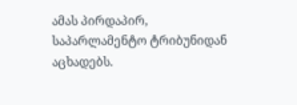ამას პირდაპირ, საპარლამენტო ტრიბუნიდან აცხადებს.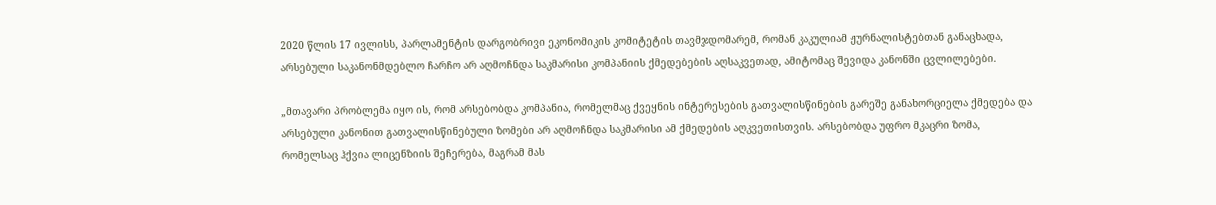2020 წლის 17 ივლისს, პარლამენტის დარგობრივი ეკონომიკის კომიტეტის თავმჯდომარემ, რომან კაკულიამ ჟურნალისტებთან განაცხადა, არსებული საკანონმდებლო ჩარჩო არ აღმოჩნდა საკმარისი კომპანიის ქმედებების აღსაკვეთად, ამიტომაც შევიდა კანონში ცვლილებები.

„მთავარი პრობლემა იყო ის, რომ არსებობდა კომპანია, რომელმაც ქვეყნის ინტერესების გათვალისწინების გარეშე განახორციელა ქმედება და არსებული კანონით გათვალისწინებული ზომები არ აღმოჩნდა საკმარისი ამ ქმედების აღკვეთისთვის. არსებობდა უფრო მკაცრი ზომა, რომელსაც ჰქვია ლიცენზიის შეჩერება, მაგრამ მას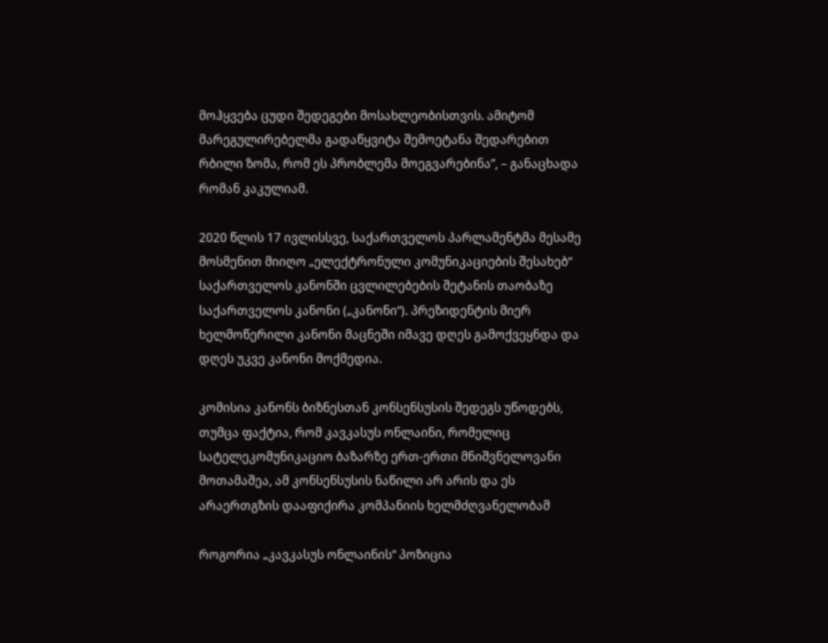მოჰყვება ცუდი შედეგები მოსახლეობისთვის. ამიტომ მარეგულირებელმა გადაწყვიტა შემოეტანა შედარებით რბილი ზომა, რომ ეს პრობლემა მოეგვარებინა”, – განაცხადა რომან კაკულიამ.

2020 წლის 17 ივლისსვე, საქართველოს პარლამენტმა მესამე მოსმენით მიიღო „ელექტრონული კომუნიკაციების შესახებ“ საქართველოს კანონში ცვლილებების შეტანის თაობაზე საქართველოს კანონი („კანონი“). პრეზიდენტის მიერ ხელმოწერილი კანონი მაცნეში იმავე დღეს გამოქვეყნდა და დღეს უკვე კანონი მოქმედია.

კომისია კანონს ბიზნესთან კონსენსუსის შედეგს უწოდებს, თუმცა ფაქტია, რომ კავკასუს ონლაინი, რომელიც სატელეკომუნიკაციო ბაზარზე ერთ-ერთი მნიშვნელოვანი მოთამაშეა, ამ კონსენსუსის ნაწილი არ არის და ეს არაერთგზის დააფიქირა კომპანიის ხელმძღვანელობამ

როგორია „კავკასუს ონლაინის“ პოზიცია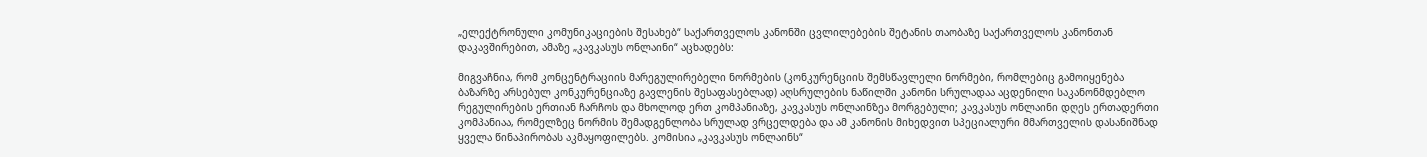„ელექტრონული კომუნიკაციების შესახებ“ საქართველოს კანონში ცვლილებების შეტანის თაობაზე საქართველოს კანონთან დაკავშირებით, ამაზე „კავკასუს ონლაინი“ აცხადებს:

მიგვაჩნია, რომ კონცენტრაციის მარეგულირებელი ნორმების (კონკურენციის შემსწავლელი ნორმები, რომლებიც გამოიყენება ბაზარზე არსებულ კონკურენციაზე გავლენის შესაფასებლად) აღსრულების ნაწილში კანონი სრულადაა აცდენილი საკანონმდებლო რეგულირების ერთიან ჩარჩოს და მხოლოდ ერთ კომპანიაზე, კავკასუს ონლაინზეა მორგებული; კავკასუს ონლაინი დღეს ერთადერთი კომპანიაა, რომელზეც ნორმის შემადგენლობა სრულად ვრცელდება და ამ კანონის მიხედვით სპეციალური მმართველის დასანიშნად ყველა წინაპირობას აკმაყოფილებს. კომისია „კავკასუს ონლაინს“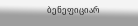ბენეფიციარ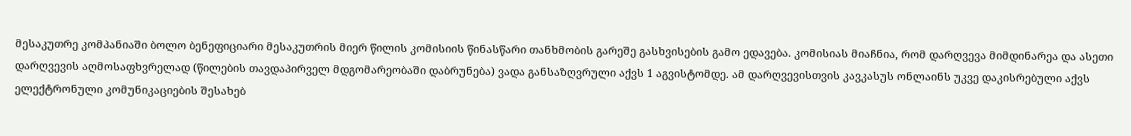მესაკუთრე კომპანიაში ბოლო ბენეფიციარი მესაკუთრის მიერ წილის კომისიის წინასწარი თანხმობის გარეშე გასხვისების გამო ედავება. კომისიას მიაჩნია, რომ დარღვევა მიმდინარეა და ასეთი დარღვევის აღმოსაფხვრელად (წილების თავდაპირველ მდგომარეობაში დაბრუნება) ვადა განსაზღვრული აქვს 1 აგვისტომდე. ამ დარღვევისთვის კავკასუს ონლაინს უკვე დაკისრებული აქვს ელექტრონული კომუნიკაციების შესახებ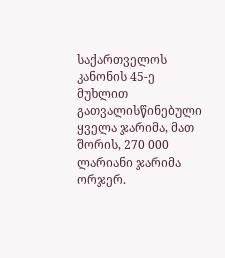საქართველოს კანონის 45-ე მუხლით გათვალისწინებული ყველა ჯარიმა, მათ შორის, 270 000 ლარიანი ჯარიმა ორჯერ.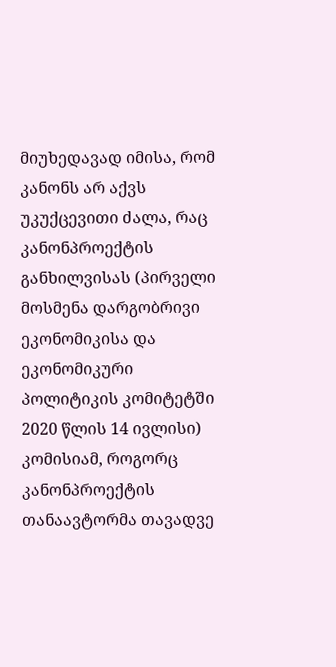მიუხედავად იმისა, რომ კანონს არ აქვს უკუქცევითი ძალა, რაც კანონპროექტის განხილვისას (პირველი მოსმენა დარგობრივი ეკონომიკისა და ეკონომიკური პოლიტიკის კომიტეტში 2020 წლის 14 ივლისი) კომისიამ, როგორც კანონპროექტის თანაავტორმა თავადვე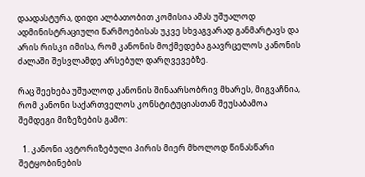დაადასტურა, დიდი ალბათობით კომისია ამას უშუალოდ ადმინისტრაციული წარმოებისას უკვე სხვაგვარად განმარტავს და არის რისკი იმისა, რომ კანონის მოქმედება გაავრცელოს კანონის ძალაში შესვლამდე არსებულ დარღვევებზე.

რაც შეეხება უშუალოდ კანონის შინაარსობრივ მხარეს, მიგვაჩნია, რომ კანონი საქართველოს კონსტიტუციასთან შეუსაბამოა შემდეგი მიზეზების გამო:

  1. კანონი ავტორიზებული პირის მიერ მხოლოდ წინასწარი შეტყობინების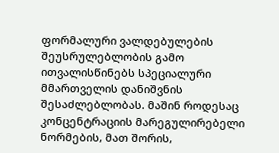ფორმალური ვალდებულების შეუსრულებლობის გამო ითვალისწინებს სპეციალური მმართველის დანიშვნის შესაძლებლობას. მაშინ როდესაც კონცენტრაციის მარეგულირებელი ნორმების, მათ შორის,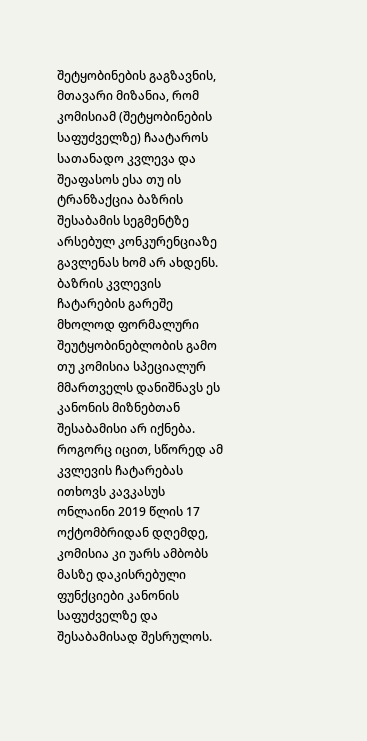შეტყობინების გაგზავნის, მთავარი მიზანია, რომ კომისიამ (შეტყობინების საფუძველზე) ჩაატაროს სათანადო კვლევა და შეაფასოს ესა თუ ის ტრანზაქცია ბაზრის შესაბამის სეგმენტზე არსებულ კონკურენციაზე გავლენას ხომ არ ახდენს. ბაზრის კვლევის ჩატარების გარეშე მხოლოდ ფორმალური შეუტყობინებლობის გამო თუ კომისია სპეციალურ მმართველს დანიშნავს ეს კანონის მიზნებთან შესაბამისი არ იქნება. როგორც იცით, სწორედ ამ კვლევის ჩატარებას ითხოვს კავკასუს ონლაინი 2019 წლის 17 ოქტომბრიდან დღემდე, კომისია კი უარს ამბობს მასზე დაკისრებული ფუნქციები კანონის საფუძველზე და შესაბამისად შესრულოს.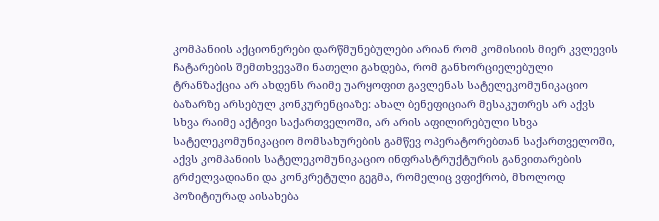კომპანიის აქციონერები დარწმუნებულები არიან რომ კომისიის მიერ კვლევის ჩატარების შემთხვევაში ნათელი გახდება, რომ განხორციელებული ტრანზაქცია არ ახდენს რაიმე უარყოფით გავლენას სატელეკომუნიკაციო ბაზარზე არსებულ კონკურენციაზე: ახალ ბენეფიციარ მესაკუთრეს არ აქვს სხვა რაიმე აქტივი საქართველოში, არ არის აფილირებული სხვა სატელეკომუნიკაციო მომსახურების გამწევ ოპერატორებთან საქართველოში, აქვს კომპანიის სატელეკომუნიკაციო ინფრასტრუქტურის განვითარების გრძელვადიანი და კონკრეტული გეგმა, რომელიც ვფიქრობ, მხოლოდ პოზიტიურად აისახება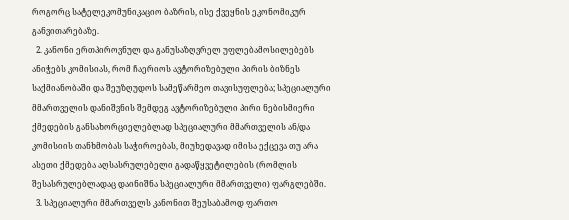როგორც სატელეკომუნიკაციო ბაზრის, ისე ქვეყნის ეკონომიკურ განვითარებაზე.
  2. კანონი ერთპიროვნულ და განუსაზღვრელ უფლებამოსილებებს ანიჭებს კომისიას, რომ ჩაერიოს ავტორიზებული პირის ბიზნეს საქმიანობაში და შეუზღუდოს სამეწარმეო თავისუფლება; სპეციალური მმართველის დანიშვნის შემდეგ ავტორიზებული პირი ნებისმიერი ქმედების განსახორციელებლად სპეციალური მმართველის ან/და კომისიის თანხმობას საჭიროებას, მიუხედავად იმისა ექცევა თუ არა ასეთი ქმედება აღსასრულებელი გადაწყვეტილების (რომლის შესასრულებლადაც დაინიშნა სპეციალური მმართველი) ფარგლებში.
  3. სპეციალური მმართველს კანონით შეუსაბამოდ ფართო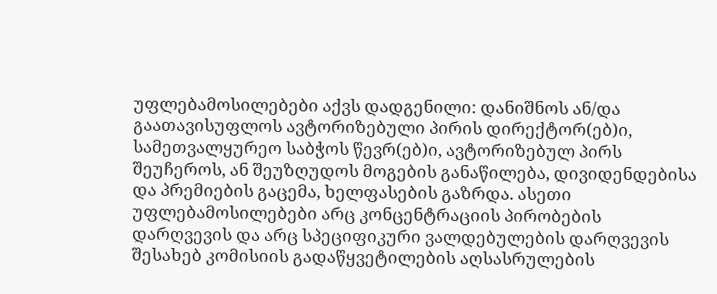უფლებამოსილებები აქვს დადგენილი: დანიშნოს ან/და გაათავისუფლოს ავტორიზებული პირის დირექტორ(ებ)ი, სამეთვალყურეო საბჭოს წევრ(ებ)ი, ავტორიზებულ პირს შეუჩეროს, ან შეუზღუდოს მოგების განაწილება, დივიდენდებისა და პრემიების გაცემა, ხელფასების გაზრდა. ასეთი უფლებამოსილებები არც კონცენტრაციის პირობების დარღვევის და არც სპეციფიკური ვალდებულების დარღვევის შესახებ კომისიის გადაწყვეტილების აღსასრულების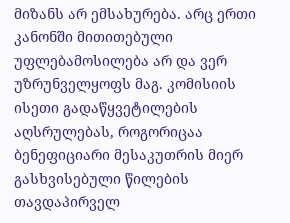მიზანს არ ემსახურება. არც ერთი კანონში მითითებული უფლებამოსილება არ და ვერ უზრუნველყოფს მაგ. კომისიის ისეთი გადაწყვეტილების აღსრულებას, როგორიცაა ბენეფიციარი მესაკუთრის მიერ გასხვისებული წილების თავდაპირველ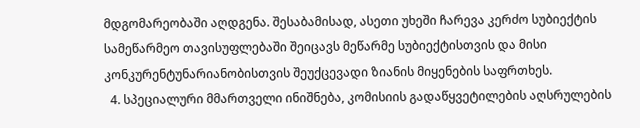მდგომარეობაში აღდგენა. შესაბამისად, ასეთი უხეში ჩარევა კერძო სუბიექტის სამეწარმეო თავისუფლებაში შეიცავს მეწარმე სუბიექტისთვის და მისი კონკურენტუნარიანობისთვის შეუქცევადი ზიანის მიყენების საფრთხეს.
  4. სპეციალური მმართველი ინიშნება, კომისიის გადაწყვეტილების აღსრულების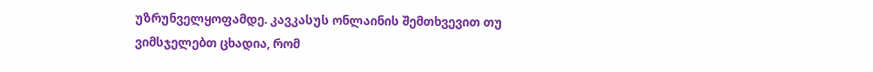უზრუნველყოფამდე. კავკასუს ონლაინის შემთხვევით თუ ვიმსჯელებთ ცხადია, რომ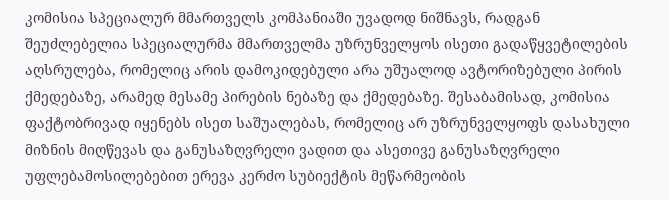კომისია სპეციალურ მმართველს კომპანიაში უვადოდ ნიშნავს, რადგან შეუძლებელია სპეციალურმა მმართველმა უზრუნველყოს ისეთი გადაწყვეტილების აღსრულება, რომელიც არის დამოკიდებული არა უშუალოდ ავტორიზებული პირის ქმედებაზე, არამედ მესამე პირების ნებაზე და ქმედებაზე. შესაბამისად, კომისია ფაქტობრივად იყენებს ისეთ საშუალებას, რომელიც არ უზრუნველყოფს დასახული მიზნის მიღწევას და განუსაზღვრელი ვადით და ასეთივე განუსაზღვრელი უფლებამოსილებებით ერევა კერძო სუბიექტის მეწარმეობის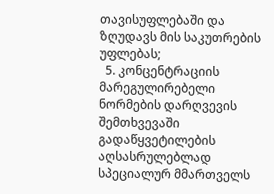თავისუფლებაში და ზღუდავს მის საკუთრების უფლებას;
  5. კონცენტრაციის მარეგულირებელი ნორმების დარღვევის შემთხვევაში გადაწყვეტილების აღსასრულებლად სპეციალურ მმართველს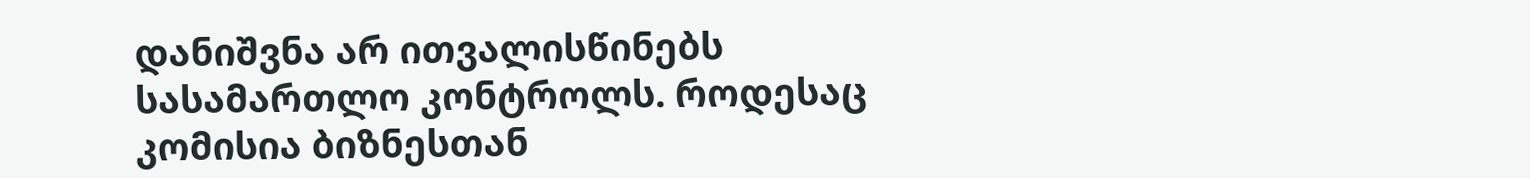დანიშვნა არ ითვალისწინებს სასამართლო კონტროლს. როდესაც კომისია ბიზნესთან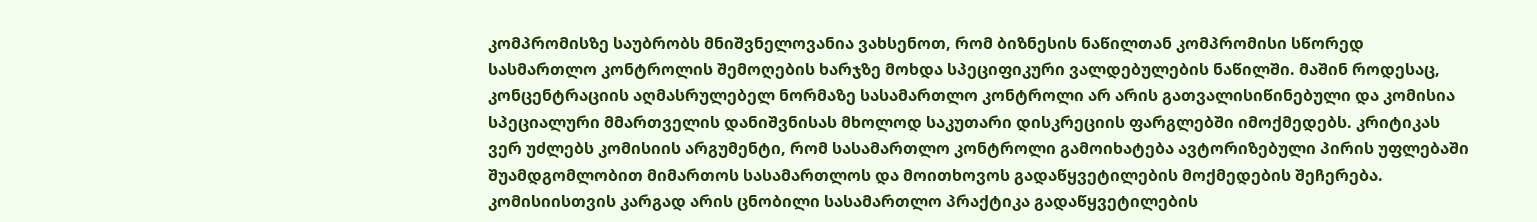კომპრომისზე საუბრობს მნიშვნელოვანია ვახსენოთ, რომ ბიზნესის ნაწილთან კომპრომისი სწორედ სასმართლო კონტროლის შემოღების ხარჯზე მოხდა სპეციფიკური ვალდებულების ნაწილში. მაშინ როდესაც, კონცენტრაციის აღმასრულებელ ნორმაზე სასამართლო კონტროლი არ არის გათვალისიწინებული და კომისია სპეციალური მმართველის დანიშვნისას მხოლოდ საკუთარი დისკრეციის ფარგლებში იმოქმედებს. კრიტიკას ვერ უძლებს კომისიის არგუმენტი, რომ სასამართლო კონტროლი გამოიხატება ავტორიზებული პირის უფლებაში შუამდგომლობით მიმართოს სასამართლოს და მოითხოვოს გადაწყვეტილების მოქმედების შეჩერება. კომისიისთვის კარგად არის ცნობილი სასამართლო პრაქტიკა გადაწყვეტილების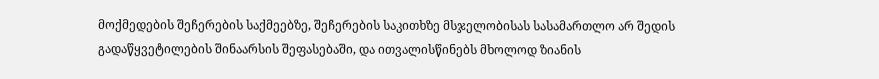მოქმედების შეჩერების საქმეებზე, შეჩერების საკითხზე მსჯელობისას სასამართლო არ შედის გადაწყვეტილების შინაარსის შეფასებაში, და ითვალისწინებს მხოლოდ ზიანის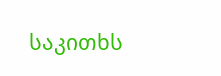საკითხს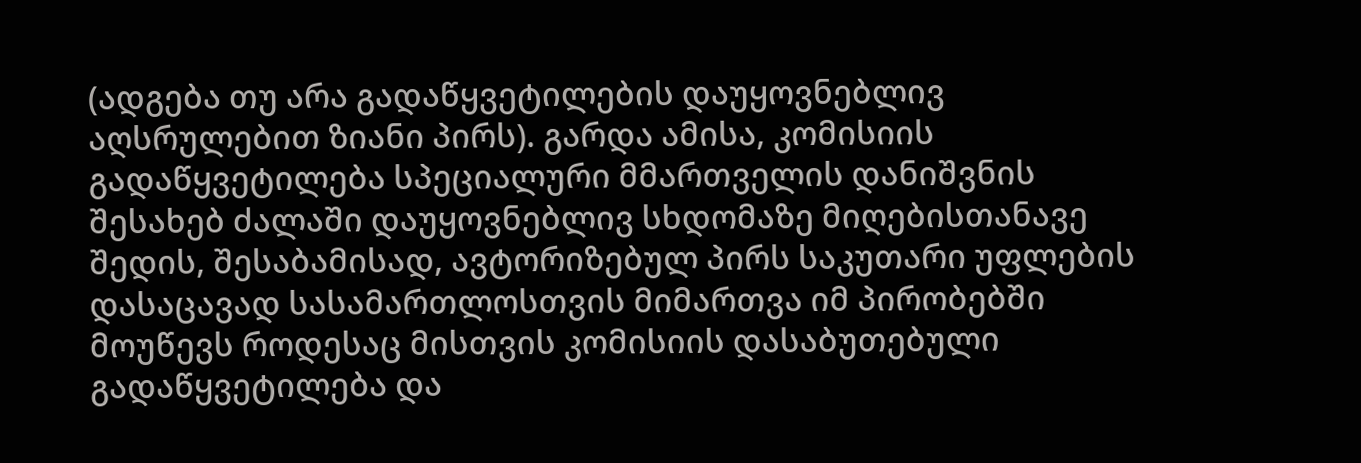(ადგება თუ არა გადაწყვეტილების დაუყოვნებლივ აღსრულებით ზიანი პირს). გარდა ამისა, კომისიის გადაწყვეტილება სპეციალური მმართველის დანიშვნის შესახებ ძალაში დაუყოვნებლივ სხდომაზე მიღებისთანავე შედის, შესაბამისად, ავტორიზებულ პირს საკუთარი უფლების დასაცავად სასამართლოსთვის მიმართვა იმ პირობებში მოუწევს როდესაც მისთვის კომისიის დასაბუთებული გადაწყვეტილება და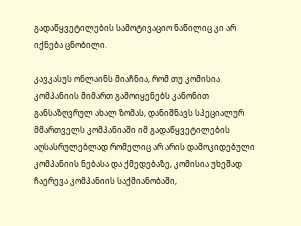გადაწყვეტილების სამოტივაციო ნაწილიც კი არ იქნება ცნობილი.

კავკასუს ონლაინს მიაჩნია, რომ თუ კომისია კომპანიის მიმართ გამოიყენებს კანონით განსაზღვრულ ახალ ზომას, დანიშნავს სპეციალურ მმართველს კომპანიაში იმ გადაწყვეტილების აღსასრულებლად რომელიც არ არის დამოკიდებული კომპანიის ნებასა და ქმედებაზე, კომისია უხეშად ჩაერევა კომპანიის საქმიანობაში,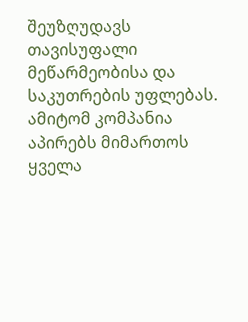შეუზღუდავს თავისუფალი მეწარმეობისა და საკუთრების უფლებას. ამიტომ კომპანია აპირებს მიმართოს ყველა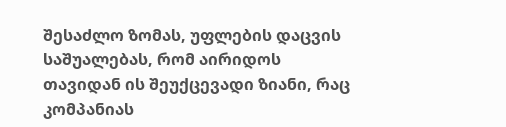შესაძლო ზომას, უფლების დაცვის საშუალებას, რომ აირიდოს თავიდან ის შეუქცევადი ზიანი, რაც კომპანიას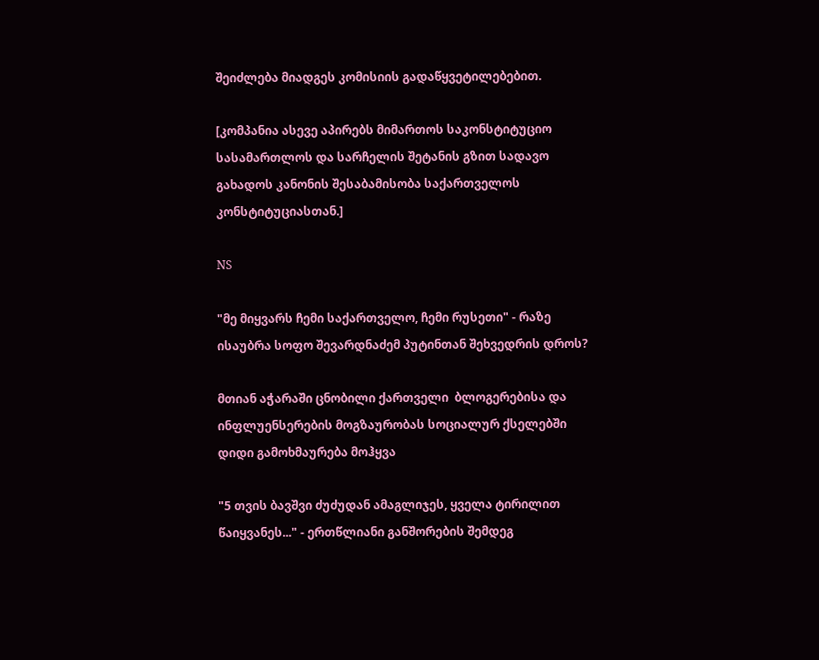შეიძლება მიადგეს კომისიის გადაწყვეტილებებით.

[კომპანია ასევე აპირებს მიმართოს საკონსტიტუციო სასამართლოს და სარჩელის შეტანის გზით სადავო გახადოს კანონის შესაბამისობა საქართველოს კონსტიტუციასთან.]

NS

"მე მიყვარს ჩემი საქართველო, ჩემი რუსეთი" - რაზე ისაუბრა სოფო შევარდნაძემ პუტინთან შეხვედრის დროს?

მთიან აჭარაში ცნობილი ქართველი  ბლოგერებისა და ინფლუენსერების მოგზაურობას სოციალურ ქსელებში დიდი გამოხმაურება მოჰყვა

"5 თვის ბავშვი ძუძუდან ამაგლიჯეს, ყველა ტირილით წაიყვანეს..." - ერთწლიანი განშორების შემდეგ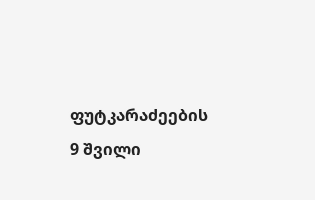ფუტკარაძეების 9 შვილი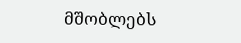მშობლებს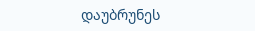დაუბრუნეს